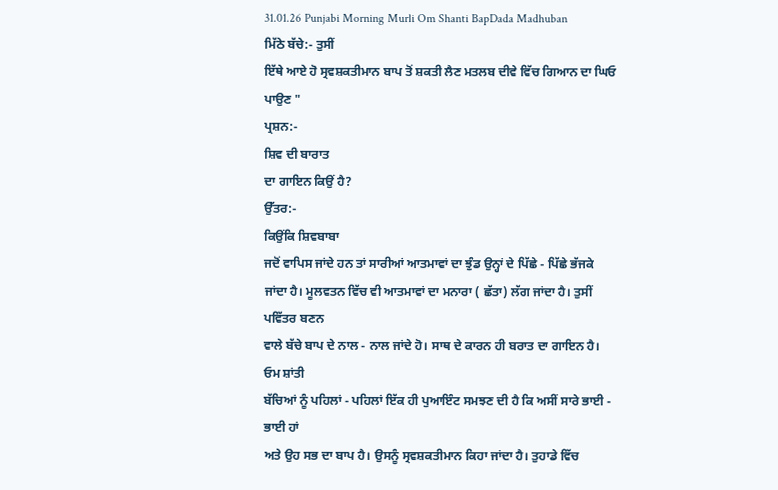31.01.26 Punjabi Morning Murli Om Shanti BapDada Madhuban
ਮਿੱਠੇ ਬੱਚੇ:- ਤੁਸੀਂ
ਇੱਥੇ ਆਏ ਹੋ ਸ੍ਰਵਸ਼ਕਤੀਮਾਨ ਬਾਪ ਤੋਂ ਸ਼ਕਤੀ ਲੈਣ ਮਤਲਬ ਦੀਵੇ ਵਿੱਚ ਗਿਆਨ ਦਾ ਘਿਓ ਪਾਉਣ "
ਪ੍ਰਸ਼ਨ:-
ਸ਼ਿਵ ਦੀ ਬਾਰਾਤ
ਦਾ ਗਾਇਨ ਕਿਉਂ ਹੈ?
ਉੱਤਰ:-
ਕਿਉਂਕਿ ਸ਼ਿਵਬਾਬਾ
ਜਦੋਂ ਵਾਪਿਸ ਜਾਂਦੇ ਹਨ ਤਾਂ ਸਾਰੀਆਂ ਆਤਮਾਵਾਂ ਦਾ ਝੁੰਡ ਉਨ੍ਹਾਂ ਦੇ ਪਿੱਛੇ - ਪਿੱਛੇ ਭੱਜਕੇ
ਜਾਂਦਾ ਹੈ। ਮੂਲਵਤਨ ਵਿੱਚ ਵੀ ਆਤਮਾਵਾਂ ਦਾ ਮਨਾਰਾ ( ਛੱਤਾ) ਲੱਗ ਜਾਂਦਾ ਹੈ। ਤੁਸੀਂ ਪਵਿੱਤਰ ਬਣਨ
ਵਾਲੇ ਬੱਚੇ ਬਾਪ ਦੇ ਨਾਲ - ਨਾਲ ਜਾਂਦੇ ਹੋ। ਸਾਥ ਦੇ ਕਾਰਨ ਹੀ ਬਰਾਤ ਦਾ ਗਾਇਨ ਹੈ।
ਓਮ ਸ਼ਾਂਤੀ
ਬੱਚਿਆਂ ਨੂੰ ਪਹਿਲਾਂ - ਪਹਿਲਾਂ ਇੱਕ ਹੀ ਪੁਆਇੰਟ ਸਮਝਣ ਦੀ ਹੈ ਕਿ ਅਸੀਂ ਸਾਰੇ ਭਾਈ - ਭਾਈ ਹਾਂ
ਅਤੇ ਉਹ ਸਭ ਦਾ ਬਾਪ ਹੈ। ਉਸਨੂੰ ਸ੍ਰਵਸ਼ਕਤੀਮਾਨ ਕਿਹਾ ਜਾਂਦਾ ਹੈ। ਤੁਹਾਡੇ ਵਿੱਚ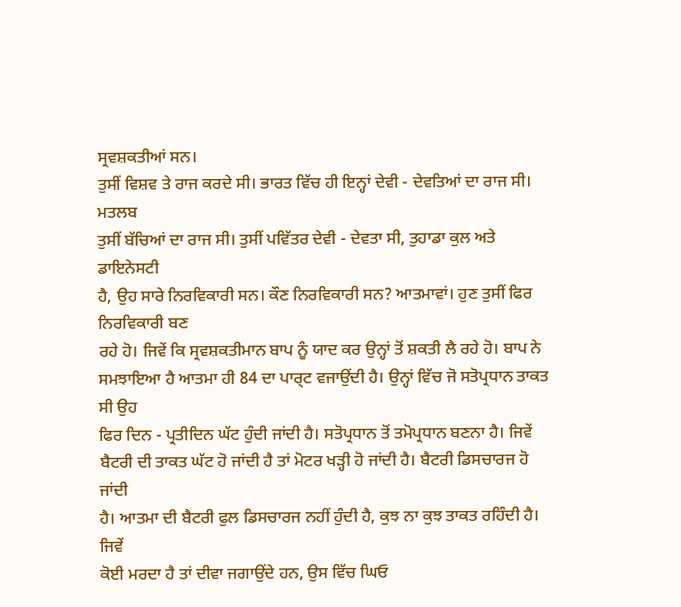ਸ੍ਰਵਸ਼ਕਤੀਆਂ ਸਨ।
ਤੁਸੀਂ ਵਿਸ਼ਵ ਤੇ ਰਾਜ ਕਰਦੇ ਸੀ। ਭਾਰਤ ਵਿੱਚ ਹੀ ਇਨ੍ਹਾਂ ਦੇਵੀ - ਦੇਵਤਿਆਂ ਦਾ ਰਾਜ ਸੀ। ਮਤਲਬ
ਤੁਸੀਂ ਬੱਚਿਆਂ ਦਾ ਰਾਜ ਸੀ। ਤੁਸੀਂ ਪਵਿੱਤਰ ਦੇਵੀ - ਦੇਵਤਾ ਸੀ, ਤੁਹਾਡਾ ਕੁਲ ਅਤੇ ਡਾਇਨੇਸਟੀ
ਹੈ, ਉਹ ਸਾਰੇ ਨਿਰਵਿਕਾਰੀ ਸਨ। ਕੌਣ ਨਿਰਵਿਕਾਰੀ ਸਨ? ਆਤਮਾਵਾਂ। ਹੁਣ ਤੁਸੀਂ ਫਿਰ ਨਿਰਵਿਕਾਰੀ ਬਣ
ਰਹੇ ਹੋ। ਜਿਵੇਂ ਕਿ ਸ੍ਰਵਸ਼ਕਤੀਮਾਨ ਬਾਪ ਨੂੰ ਯਾਦ ਕਰ ਉਨ੍ਹਾਂ ਤੋਂ ਸ਼ਕਤੀ ਲੈ ਰਹੇ ਹੋ। ਬਾਪ ਨੇ
ਸਮਝਾਇਆ ਹੈ ਆਤਮਾ ਹੀ 84 ਦਾ ਪਾਰ੍ਟ ਵਜਾਉਂਦੀ ਹੈ। ਉਨ੍ਹਾਂ ਵਿੱਚ ਜੋ ਸਤੋਪ੍ਰਧਾਨ ਤਾਕਤ ਸੀ ਉਹ
ਫਿਰ ਦਿਨ - ਪ੍ਰਤੀਦਿਨ ਘੱਟ ਹੁੰਦੀ ਜਾਂਦੀ ਹੈ। ਸਤੋਪ੍ਰਧਾਨ ਤੋਂ ਤਮੋਪ੍ਰਧਾਨ ਬਣਨਾ ਹੈ। ਜਿਵੇਂ
ਬੈਟਰੀ ਦੀ ਤਾਕਤ ਘੱਟ ਹੋ ਜਾਂਦੀ ਹੈ ਤਾਂ ਮੋਟਰ ਖੜ੍ਹੀ ਹੋ ਜਾਂਦੀ ਹੈ। ਬੈਟਰੀ ਡਿਸਚਾਰਜ ਹੋ ਜਾਂਦੀ
ਹੈ। ਆਤਮਾ ਦੀ ਬੈਟਰੀ ਫੁਲ ਡਿਸਚਾਰਜ ਨਹੀਂ ਹੁੰਦੀ ਹੈ, ਕੁਝ ਨਾ ਕੁਝ ਤਾਕਤ ਰਹਿੰਦੀ ਹੈ। ਜਿਵੇਂ
ਕੋਈ ਮਰਦਾ ਹੈ ਤਾਂ ਦੀਵਾ ਜਗਾਉਂਦੇ ਹਨ, ਉਸ ਵਿੱਚ ਘਿਓ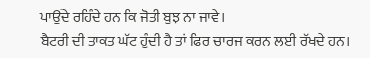ਪਾਉਂਦੇ ਰਹਿੰਦੇ ਹਨ ਕਿ ਜੋਤੀ ਬੁਝ ਨਾ ਜਾਵੇ।
ਬੈਟਰੀ ਦੀ ਤਾਕਤ ਘੱਟ ਹੁੰਦੀ ਹੈ ਤਾਂ ਫਿਰ ਚਾਰਜ ਕਰਨ ਲਈ ਰੱਖਦੇ ਹਨ।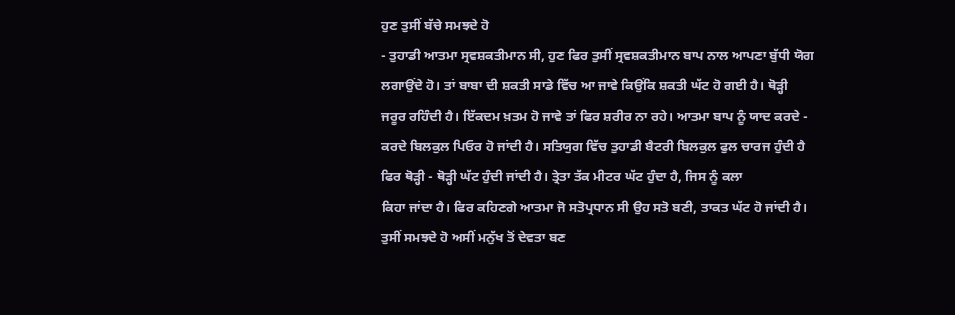ਹੁਣ ਤੁਸੀਂ ਬੱਚੇ ਸਮਝਦੇ ਹੋ
- ਤੁਹਾਡੀ ਆਤਮਾ ਸ੍ਰਵਸ਼ਕਤੀਮਾਨ ਸੀ, ਹੁਣ ਫਿਰ ਤੁਸੀਂ ਸ੍ਰਵਸ਼ਕਤੀਮਾਨ ਬਾਪ ਨਾਲ ਆਪਣਾ ਬੁੱਧੀ ਯੋਗ
ਲਗਾਉਂਦੇ ਹੋ। ਤਾਂ ਬਾਬਾ ਦੀ ਸ਼ਕਤੀ ਸਾਡੇ ਵਿੱਚ ਆ ਜਾਵੇ ਕਿਉਂਕਿ ਸ਼ਕਤੀ ਘੱਟ ਹੋ ਗਈ ਹੈ। ਥੋੜ੍ਹੀ
ਜਰੂਰ ਰਹਿੰਦੀ ਹੈ। ਇੱਕਦਮ ਖ਼ਤਮ ਹੋ ਜਾਵੇ ਤਾਂ ਫਿਰ ਸ਼ਰੀਰ ਨਾ ਰਹੇ। ਆਤਮਾ ਬਾਪ ਨੂੰ ਯਾਦ ਕਰਦੇ -
ਕਰਦੇ ਬਿਲਕੁਲ ਪਿਓਰ ਹੋ ਜਾਂਦੀ ਹੈ। ਸਤਿਯੁਗ ਵਿੱਚ ਤੁਹਾਡੀ ਬੈਟਰੀ ਬਿਲਕੁਲ ਫੁਲ ਚਾਰਜ ਹੁੰਦੀ ਹੈ
ਫਿਰ ਥੋੜ੍ਹੀ - ਥੋੜ੍ਹੀ ਘੱਟ ਹੁੰਦੀ ਜਾਂਦੀ ਹੈ। ਤ੍ਰੇਤਾ ਤੱਕ ਮੀਟਰ ਘੱਟ ਹੁੰਦਾ ਹੈ, ਜਿਸ ਨੂੰ ਕਲਾ
ਕਿਹਾ ਜਾਂਦਾ ਹੈ। ਫਿਰ ਕਹਿਣਗੇ ਆਤਮਾ ਜੋ ਸਤੋਪ੍ਰਧਾਨ ਸੀ ਉਹ ਸਤੋ ਬਣੀ, ਤਾਕਤ ਘੱਟ ਹੋ ਜਾਂਦੀ ਹੈ।
ਤੁਸੀਂ ਸਮਝਦੇ ਹੋ ਅਸੀਂ ਮਨੁੱਖ ਤੋਂ ਦੇਵਤਾ ਬਣ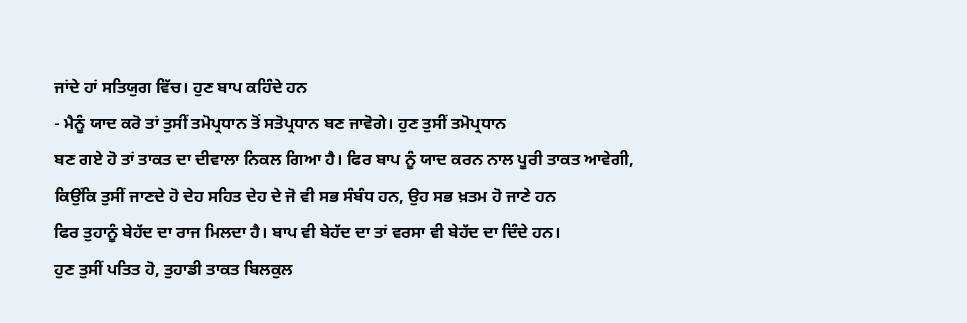ਜਾਂਦੇ ਹਾਂ ਸਤਿਯੁਗ ਵਿੱਚ। ਹੁਣ ਬਾਪ ਕਹਿੰਦੇ ਹਨ
- ਮੈਨੂੰ ਯਾਦ ਕਰੋ ਤਾਂ ਤੁਸੀਂ ਤਮੋਪ੍ਰਧਾਨ ਤੋਂ ਸਤੋਪ੍ਰਧਾਨ ਬਣ ਜਾਵੋਗੇ। ਹੁਣ ਤੁਸੀਂ ਤਮੋਪ੍ਰਧਾਨ
ਬਣ ਗਏ ਹੋ ਤਾਂ ਤਾਕਤ ਦਾ ਦੀਵਾਲਾ ਨਿਕਲ ਗਿਆ ਹੈ। ਫਿਰ ਬਾਪ ਨੂੰ ਯਾਦ ਕਰਨ ਨਾਲ ਪੂਰੀ ਤਾਕਤ ਆਵੇਗੀ,
ਕਿਉਂਕਿ ਤੁਸੀਂ ਜਾਣਦੇ ਹੋ ਦੇਹ ਸਹਿਤ ਦੇਹ ਦੇ ਜੋ ਵੀ ਸਭ ਸੰਬੰਧ ਹਨ, ਉਹ ਸਭ ਖ਼ਤਮ ਹੋ ਜਾਣੇ ਹਨ
ਫਿਰ ਤੁਹਾਨੂੰ ਬੇਹੱਦ ਦਾ ਰਾਜ ਮਿਲਦਾ ਹੈ। ਬਾਪ ਵੀ ਬੇਹੱਦ ਦਾ ਤਾਂ ਵਰਸਾ ਵੀ ਬੇਹੱਦ ਦਾ ਦਿੰਦੇ ਹਨ।
ਹੁਣ ਤੁਸੀਂ ਪਤਿਤ ਹੋ, ਤੁਹਾਡੀ ਤਾਕਤ ਬਿਲਕੁਲ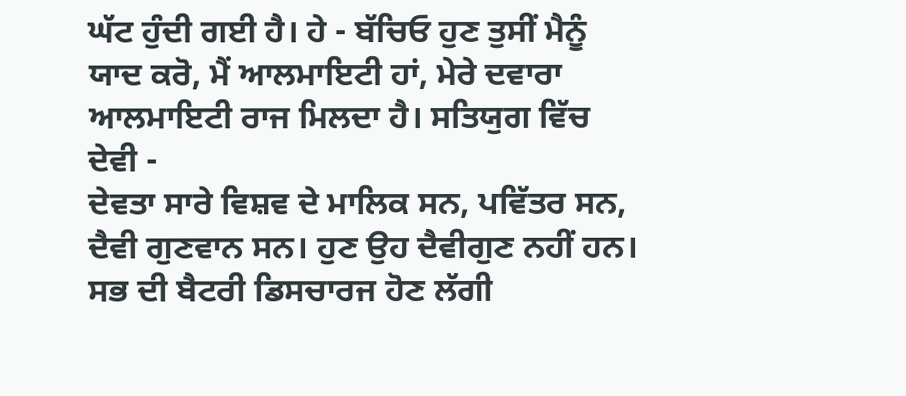ਘੱਟ ਹੁੰਦੀ ਗਈ ਹੈ। ਹੇ - ਬੱਚਿਓ ਹੁਣ ਤੁਸੀਂ ਮੈਨੂੰ
ਯਾਦ ਕਰੋ, ਮੈਂ ਆਲਮਾਇਟੀ ਹਾਂ, ਮੇਰੇ ਦਵਾਰਾ ਆਲਮਾਇਟੀ ਰਾਜ ਮਿਲਦਾ ਹੈ। ਸਤਿਯੁਗ ਵਿੱਚ ਦੇਵੀ -
ਦੇਵਤਾ ਸਾਰੇ ਵਿਸ਼ਵ ਦੇ ਮਾਲਿਕ ਸਨ, ਪਵਿੱਤਰ ਸਨ, ਦੈਵੀ ਗੁਣਵਾਨ ਸਨ। ਹੁਣ ਉਹ ਦੈਵੀਗੁਣ ਨਹੀਂ ਹਨ।
ਸਭ ਦੀ ਬੈਟਰੀ ਡਿਸਚਾਰਜ ਹੋਣ ਲੱਗੀ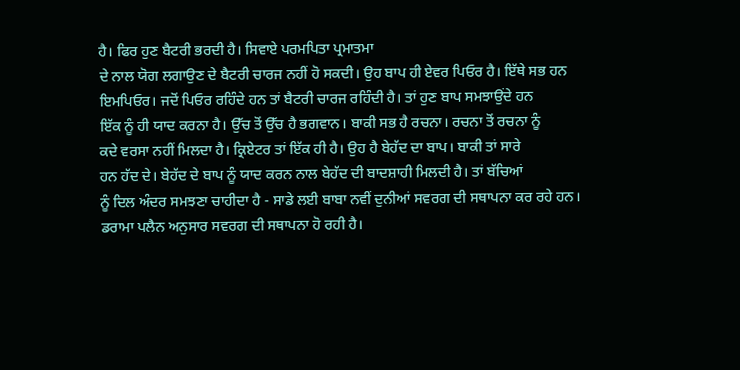ਹੈ। ਫਿਰ ਹੁਣ ਬੈਟਰੀ ਭਰਦੀ ਹੈ। ਸਿਵਾਏ ਪਰਮਪਿਤਾ ਪ੍ਰਮਾਤਮਾ
ਦੇ ਨਾਲ ਯੋਗ ਲਗਾਉਣ ਦੇ ਬੈਟਰੀ ਚਾਰਜ ਨਹੀਂ ਹੋ ਸਕਦੀ। ਉਹ ਬਾਪ ਹੀ ਏਵਰ ਪਿਓਰ ਹੈ। ਇੱਥੇ ਸਭ ਹਨ
ਇਮਪਿਓਰ। ਜਦੋਂ ਪਿਓਰ ਰਹਿੰਦੇ ਹਨ ਤਾਂ ਬੈਟਰੀ ਚਾਰਜ ਰਹਿੰਦੀ ਹੈ। ਤਾਂ ਹੁਣ ਬਾਪ ਸਮਝਾਉਂਦੇ ਹਨ
ਇੱਕ ਨੂੰ ਹੀ ਯਾਦ ਕਰਨਾ ਹੈ। ਉੱਚ ਤੋਂ ਉੱਚ ਹੈ ਭਗਵਾਨ। ਬਾਕੀ ਸਭ ਹੈ ਰਚਨਾ। ਰਚਨਾ ਤੋਂ ਰਚਨਾ ਨੂੰ
ਕਦੇ ਵਰਸਾ ਨਹੀਂ ਮਿਲਦਾ ਹੈ। ਕ੍ਰਿਏਟਰ ਤਾਂ ਇੱਕ ਹੀ ਹੈ। ਉਹ ਹੈ ਬੇਹੱਦ ਦਾ ਬਾਪ। ਬਾਕੀ ਤਾਂ ਸਾਰੇ
ਹਨ ਹੱਦ ਦੇ। ਬੇਹੱਦ ਦੇ ਬਾਪ ਨੂੰ ਯਾਦ ਕਰਨ ਨਾਲ ਬੇਹੱਦ ਦੀ ਬਾਦਸ਼ਾਹੀ ਮਿਲਦੀ ਹੈ। ਤਾਂ ਬੱਚਿਆਂ
ਨੂੰ ਦਿਲ ਅੰਦਰ ਸਮਝਣਾ ਚਾਹੀਦਾ ਹੈ - ਸਾਡੇ ਲਈ ਬਾਬਾ ਨਵੀਂ ਦੁਨੀਆਂ ਸਵਰਗ ਦੀ ਸਥਾਪਨਾ ਕਰ ਰਹੇ ਹਨ।
ਡਰਾਮਾ ਪਲੈਨ ਅਨੁਸਾਰ ਸਵਰਗ ਦੀ ਸਥਾਪਨਾ ਹੋ ਰਹੀ ਹੈ।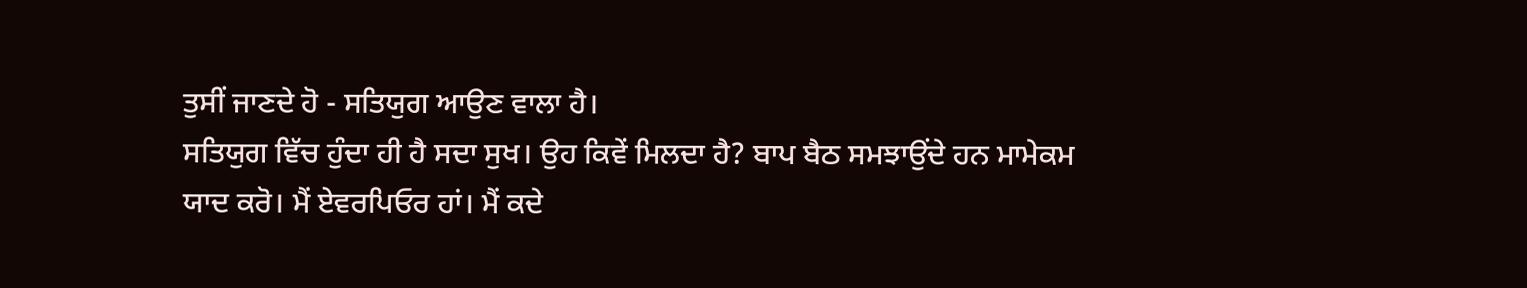ਤੁਸੀਂ ਜਾਣਦੇ ਹੋ - ਸਤਿਯੁਗ ਆਉਣ ਵਾਲਾ ਹੈ।
ਸਤਿਯੁਗ ਵਿੱਚ ਹੁੰਦਾ ਹੀ ਹੈ ਸਦਾ ਸੁਖ। ਉਹ ਕਿਵੇਂ ਮਿਲਦਾ ਹੈ? ਬਾਪ ਬੈਠ ਸਮਝਾਉਂਦੇ ਹਨ ਮਾਮੇਕਮ
ਯਾਦ ਕਰੋ। ਮੈਂ ਏਵਰਪਿਓਰ ਹਾਂ। ਮੈਂ ਕਦੇ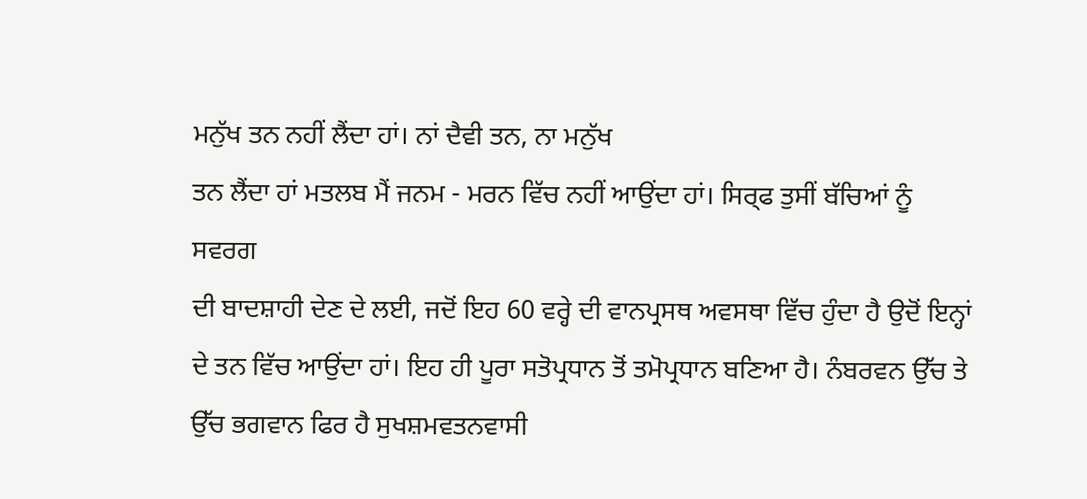ਮਨੁੱਖ ਤਨ ਨਹੀਂ ਲੈਂਦਾ ਹਾਂ। ਨਾਂ ਦੈਵੀ ਤਨ, ਨਾ ਮਨੁੱਖ
ਤਨ ਲੈਂਦਾ ਹਾਂ ਮਤਲਬ ਮੈਂ ਜਨਮ - ਮਰਨ ਵਿੱਚ ਨਹੀਂ ਆਉਂਦਾ ਹਾਂ। ਸਿਰ੍ਫ ਤੁਸੀਂ ਬੱਚਿਆਂ ਨੂੰ ਸਵਰਗ
ਦੀ ਬਾਦਸ਼ਾਹੀ ਦੇਣ ਦੇ ਲਈ, ਜਦੋਂ ਇਹ 60 ਵਰ੍ਹੇ ਦੀ ਵਾਨਪ੍ਰਸਥ ਅਵਸਥਾ ਵਿੱਚ ਹੁੰਦਾ ਹੈ ਉਦੋਂ ਇਨ੍ਹਾਂ
ਦੇ ਤਨ ਵਿੱਚ ਆਉਂਦਾ ਹਾਂ। ਇਹ ਹੀ ਪੂਰਾ ਸਤੋਪ੍ਰਧਾਨ ਤੋਂ ਤਮੋਪ੍ਰਧਾਨ ਬਣਿਆ ਹੈ। ਨੰਬਰਵਨ ਉੱਚ ਤੇ
ਉੱਚ ਭਗਵਾਨ ਫਿਰ ਹੈ ਸੁਖਸ਼ਮਵਤਨਵਾਸੀ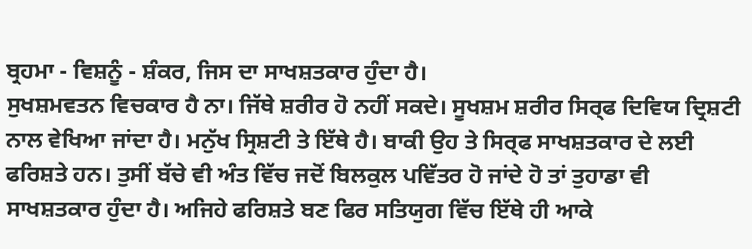ਬ੍ਰਹਮਾ - ਵਿਸ਼ਨੂੰ - ਸ਼ੰਕਰ, ਜਿਸ ਦਾ ਸਾਖਸ਼ਤਕਾਰ ਹੁੰਦਾ ਹੈ।
ਸੁਖਸ਼ਮਵਤਨ ਵਿਚਕਾਰ ਹੈ ਨਾ। ਜਿੱਥੇ ਸ਼ਰੀਰ ਹੋ ਨਹੀਂ ਸਕਦੇ। ਸੂਖਸ਼ਮ ਸ਼ਰੀਰ ਸਿਰ੍ਫ ਦਿਵਿਯ ਦ੍ਰਿਸ਼ਟੀ
ਨਾਲ ਵੇਖਿਆ ਜਾਂਦਾ ਹੈ। ਮਨੁੱਖ ਸ੍ਰਿਸ਼ਟੀ ਤੇ ਇੱਥੇ ਹੈ। ਬਾਕੀ ਉਹ ਤੇ ਸਿਰ੍ਫ ਸਾਖਸ਼ਤਕਾਰ ਦੇ ਲਈ
ਫਰਿਸ਼ਤੇ ਹਨ। ਤੁਸੀਂ ਬੱਚੇ ਵੀ ਅੰਤ ਵਿੱਚ ਜਦੋਂ ਬਿਲਕੁਲ ਪਵਿੱਤਰ ਹੋ ਜਾਂਦੇ ਹੋ ਤਾਂ ਤੁਹਾਡਾ ਵੀ
ਸਾਖਸ਼ਤਕਾਰ ਹੁੰਦਾ ਹੈ। ਅਜਿਹੇ ਫਰਿਸ਼ਤੇ ਬਣ ਫਿਰ ਸਤਿਯੁਗ ਵਿੱਚ ਇੱਥੇ ਹੀ ਆਕੇ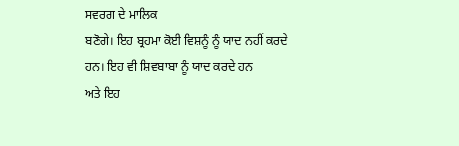ਸਵਰਗ ਦੇ ਮਾਲਿਕ
ਬਣੋਗੇ। ਇਹ ਬ੍ਰਹਮਾ ਕੋਈ ਵਿਸ਼ਨੂੰ ਨੂੰ ਯਾਦ ਨਹੀਂ ਕਰਦੇ ਹਨ। ਇਹ ਵੀ ਸ਼ਿਵਬਾਬਾ ਨੂੰ ਯਾਦ ਕਰਦੇ ਹਨ
ਅਤੇ ਇਹ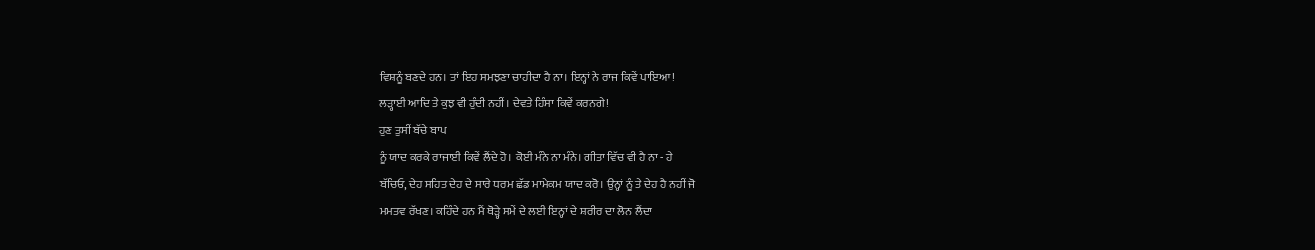ਵਿਸ਼ਨੂੰ ਬਣਦੇ ਹਨ। ਤਾਂ ਇਹ ਸਮਝਣਾ ਚਾਹੀਦਾ ਹੈ ਨਾ। ਇਨ੍ਹਾਂ ਨੇ ਰਾਜ ਕਿਵੇਂ ਪਾਇਆ!
ਲੜ੍ਹਾਈ ਆਦਿ ਤੇ ਕੁਝ ਵੀ ਹੁੰਦੀ ਨਹੀਂ। ਦੇਵਤੇ ਹਿੰਸਾ ਕਿਵੇਂ ਕਰਨਗੇ!
ਹੁਣ ਤੁਸੀਂ ਬੱਚੇ ਬਾਪ
ਨੂੰ ਯਾਦ ਕਰਕੇ ਰਾਜਾਈ ਕਿਵੇਂ ਲੈਂਦੇ ਹੋ। ਕੋਈ ਮੰਨੇ ਨਾ ਮੰਨੇ। ਗੀਤਾ ਵਿੱਚ ਵੀ ਹੈ ਨਾ - ਹੇ
ਬੱਚਿਓ, ਦੇਹ ਸਹਿਤ ਦੇਹ ਦੇ ਸਾਰੇ ਧਰਮ ਛੱਡ ਮਾਮੇਕਮ ਯਾਦ ਕਰੋ। ਉਨ੍ਹਾਂ ਨੂੰ ਤੇ ਦੇਹ ਹੈ ਨਹੀਂ ਜੋ
ਮਮਤਵ ਰੱਖਣ। ਕਹਿੰਦੇ ਹਨ ਮੈਂ ਥੋੜ੍ਹੇ ਸਮੇਂ ਦੇ ਲਈ ਇਨ੍ਹਾਂ ਦੇ ਸ਼ਰੀਰ ਦਾ ਲੋਨ ਲੈਂਦਾ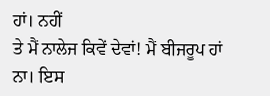ਹਾਂ। ਨਹੀਂ
ਤੇ ਮੈਂ ਨਾਲੇਜ ਕਿਵੇਂ ਦੇਵਾਂ! ਮੈਂ ਬੀਜਰੂਪ ਹਾਂ ਨਾ। ਇਸ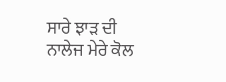ਸਾਰੇ ਝਾੜ ਦੀ ਨਾਲੇਜ ਮੇਰੇ ਕੋਲ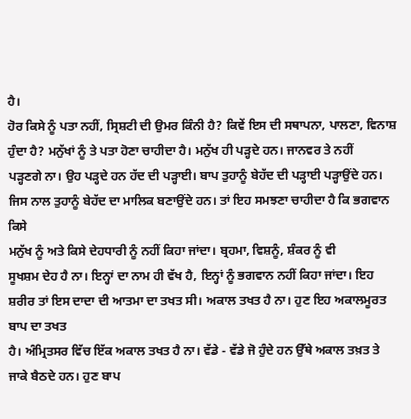ਹੈ।
ਹੋਰ ਕਿਸੇ ਨੂੰ ਪਤਾ ਨਹੀਂ, ਸ੍ਰਿਸ਼ਟੀ ਦੀ ਉਮਰ ਕਿੰਨੀ ਹੈ? ਕਿਵੇਂ ਇਸ ਦੀ ਸਥਾਪਨਾ, ਪਾਲਣਾ, ਵਿਨਾਸ਼
ਹੁੰਦਾ ਹੈ? ਮਨੁੱਖਾਂ ਨੂੰ ਤੇ ਪਤਾ ਹੋਣਾ ਚਾਹੀਦਾ ਹੈ। ਮਨੁੱਖ ਹੀ ਪੜ੍ਹਦੇ ਹਨ। ਜਾਨਵਰ ਤੇ ਨਹੀਂ
ਪੜ੍ਹਣਗੇ ਨਾ। ਉਹ ਪੜ੍ਹਦੇ ਹਨ ਹੱਦ ਦੀ ਪੜ੍ਹਾਈ। ਬਾਪ ਤੁਹਾਨੂੰ ਬੇਹੱਦ ਦੀ ਪੜ੍ਹਾਈ ਪੜ੍ਹਾਉਂਦੇ ਹਨ।
ਜਿਸ ਨਾਲ ਤੁਹਾਨੂੰ ਬੇਹੱਦ ਦਾ ਮਾਲਿਕ ਬਣਾਉਂਦੇ ਹਨ। ਤਾਂ ਇਹ ਸਮਝਣਾ ਚਾਹੀਦਾ ਹੈ ਕਿ ਭਗਵਾਨ ਕਿਸੇ
ਮਨੁੱਖ ਨੂੰ ਅਤੇ ਕਿਸੇ ਦੇਹਧਾਰੀ ਨੂੰ ਨਹੀਂ ਕਿਹਾ ਜਾਂਦਾ। ਬ੍ਰਹਮਾ, ਵਿਸ਼ਨੂੰ, ਸ਼ੰਕਰ ਨੂੰ ਵੀ
ਸੂਖਸ਼ਮ ਦੇਹ ਹੈ ਨਾ। ਇਨ੍ਹਾਂ ਦਾ ਨਾਮ ਹੀ ਵੱਖ ਹੈ, ਇਨ੍ਹਾਂ ਨੂੰ ਭਗਵਾਨ ਨਹੀਂ ਕਿਹਾ ਜਾਂਦਾ। ਇਹ
ਸ਼ਰੀਰ ਤਾਂ ਇਸ ਦਾਦਾ ਦੀ ਆਤਮਾ ਦਾ ਤਖਤ ਸੀ। ਅਕਾਲ ਤਖਤ ਹੈ ਨਾ। ਹੁਣ ਇਹ ਅਕਾਲਮੂਰਤ ਬਾਪ ਦਾ ਤਖਤ
ਹੈ। ਅੰਮ੍ਰਿਤਸਰ ਵਿੱਚ ਇੱਕ ਅਕਾਲ ਤਖਤ ਹੈ ਨਾ। ਵੱਡੇ - ਵੱਡੇ ਜੋ ਹੁੰਦੇ ਹਨ ਉੱਥੇ ਅਕਾਲ ਤਖ਼ਤ ਤੇ
ਜਾਕੇ ਬੈਠਦੇ ਹਨ। ਹੁਣ ਬਾਪ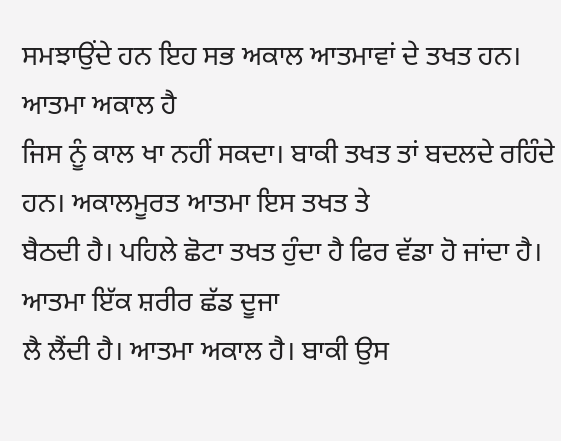ਸਮਝਾਉਂਦੇ ਹਨ ਇਹ ਸਭ ਅਕਾਲ ਆਤਮਾਵਾਂ ਦੇ ਤਖਤ ਹਨ। ਆਤਮਾ ਅਕਾਲ ਹੈ
ਜਿਸ ਨੂੰ ਕਾਲ ਖਾ ਨਹੀਂ ਸਕਦਾ। ਬਾਕੀ ਤਖਤ ਤਾਂ ਬਦਲਦੇ ਰਹਿੰਦੇ ਹਨ। ਅਕਾਲਮੂਰਤ ਆਤਮਾ ਇਸ ਤਖਤ ਤੇ
ਬੈਠਦੀ ਹੈ। ਪਹਿਲੇ ਛੋਟਾ ਤਖਤ ਹੁੰਦਾ ਹੈ ਫਿਰ ਵੱਡਾ ਹੋ ਜਾਂਦਾ ਹੈ। ਆਤਮਾ ਇੱਕ ਸ਼ਰੀਰ ਛੱਡ ਦੂਜਾ
ਲੈ ਲੈਂਦੀ ਹੈ। ਆਤਮਾ ਅਕਾਲ ਹੈ। ਬਾਕੀ ਉਸ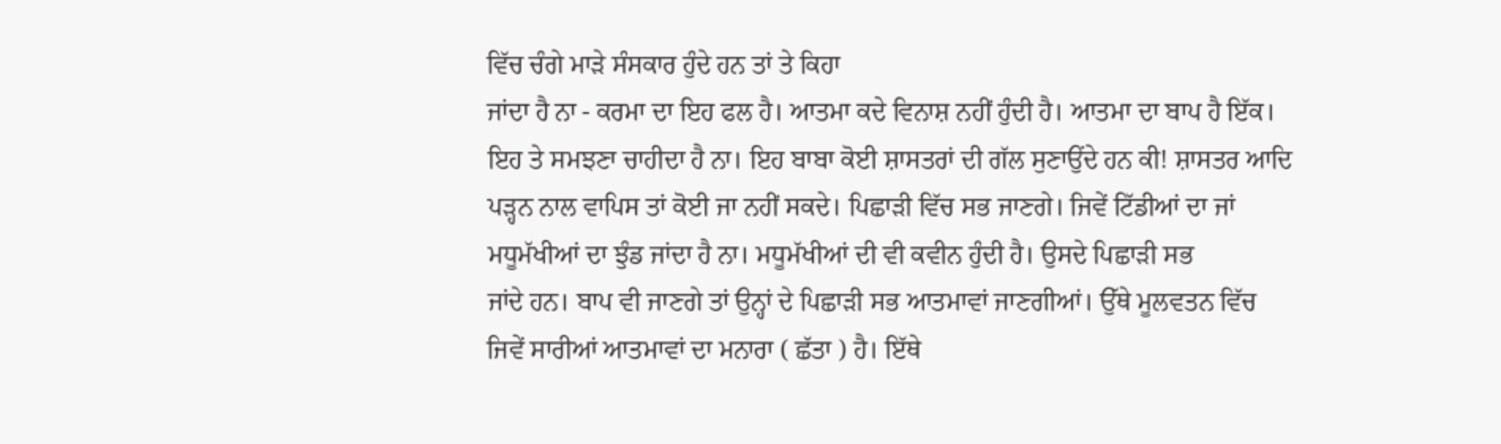ਵਿੱਚ ਚੰਗੇ ਮਾੜੇ ਸੰਸਕਾਰ ਹੁੰਦੇ ਹਨ ਤਾਂ ਤੇ ਕਿਹਾ
ਜਾਂਦਾ ਹੈ ਨਾ - ਕਰਮਾ ਦਾ ਇਹ ਫਲ ਹੈ। ਆਤਮਾ ਕਦੇ ਵਿਨਾਸ਼ ਨਹੀਂ ਹੁੰਦੀ ਹੈ। ਆਤਮਾ ਦਾ ਬਾਪ ਹੈ ਇੱਕ।
ਇਹ ਤੇ ਸਮਝਣਾ ਚਾਹੀਦਾ ਹੈ ਨਾ। ਇਹ ਬਾਬਾ ਕੋਈ ਸ਼ਾਸਤਰਾਂ ਦੀ ਗੱਲ ਸੁਣਾਉਂਦੇ ਹਨ ਕੀ! ਸ਼ਾਸਤਰ ਆਦਿ
ਪੜ੍ਹਨ ਨਾਲ ਵਾਪਿਸ ਤਾਂ ਕੋਈ ਜਾ ਨਹੀਂ ਸਕਦੇ। ਪਿਛਾੜੀ ਵਿੱਚ ਸਭ ਜਾਣਗੇ। ਜਿਵੇਂ ਟਿੱਡੀਆਂ ਦਾ ਜਾਂ
ਮਧੂਮੱਖੀਆਂ ਦਾ ਝੁੰਡ ਜਾਂਦਾ ਹੈ ਨਾ। ਮਧੂਮੱਖੀਆਂ ਦੀ ਵੀ ਕਵੀਨ ਹੁੰਦੀ ਹੈ। ਉਸਦੇ ਪਿਛਾੜੀ ਸਭ
ਜਾਂਦੇ ਹਨ। ਬਾਪ ਵੀ ਜਾਣਗੇ ਤਾਂ ਉਨ੍ਹਾਂ ਦੇ ਪਿਛਾੜੀ ਸਭ ਆਤਮਾਵਾਂ ਜਾਣਗੀਆਂ। ਉੱਥੇ ਮੂਲਵਤਨ ਵਿੱਚ
ਜਿਵੇਂ ਸਾਰੀਆਂ ਆਤਮਾਵਾਂ ਦਾ ਮਨਾਰਾ ( ਛੱਤਾ ) ਹੈ। ਇੱਥੇ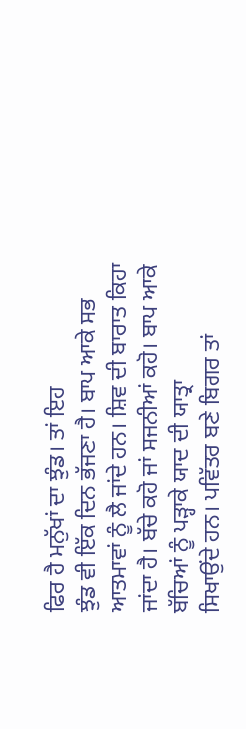ਫਿਰ ਹੈ ਮਨੁੱਖਾਂ ਦਾ ਝੁੰਡ। ਤਾਂ ਇਹ
ਝੁੰਡ ਵੀ ਇੱਕ ਦਿਨ ਭੱਜਣਾ ਹੈ। ਬਾਪ ਆਕੇ ਸਭ ਆਤਮਾਵਾਂ ਨੂੰ ਲੈ ਜਾਂਦੇ ਹਨ। ਸ਼ਿਵ ਦੀ ਬਾਰਾਤ ਕਿਹਾ
ਜਾਂਦਾ ਹੈ। ਬੱਚੇ ਕਹੋ ਜਾਂ ਸਜਨੀਆਂ ਕਹੋ। ਬਾਪ ਆਕੇ ਬੱਚਿਆਂ ਨੂੰ ਪੜ੍ਹਾਕੇ ਯਾਦ ਦੀ ਯਾਤ੍ਰਾ
ਸਿਖਾਉਂਦੇ ਹਨ। ਪਵਿੱਤਰ ਬਣੇ ਬਿਗਰ ਤਾਂ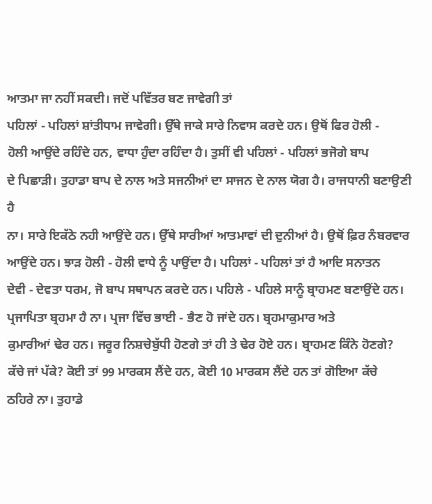ਆਤਮਾ ਜਾ ਨਹੀਂ ਸਕਦੀ। ਜਦੋਂ ਪਵਿੱਤਰ ਬਣ ਜਾਵੇਗੀ ਤਾਂ
ਪਹਿਲਾਂ - ਪਹਿਲਾਂ ਸ਼ਾਂਤੀਧਾਮ ਜਾਵੇਗੀ। ਉੱਥੇ ਜਾਕੇ ਸਾਰੇ ਨਿਵਾਸ ਕਰਦੇ ਹਨ। ਉਥੋਂ ਫਿਰ ਹੋਲੀ -
ਹੋਲੀ ਆਉਂਦੇ ਰਹਿੰਦੇ ਹਨ, ਵਾਧਾ ਹੁੰਦਾ ਰਹਿੰਦਾ ਹੈ। ਤੁਸੀਂ ਵੀ ਪਹਿਲਾਂ - ਪਹਿਲਾਂ ਭਜੋਗੇ ਬਾਪ
ਦੇ ਪਿਛਾੜੀ। ਤੁਹਾਡਾ ਬਾਪ ਦੇ ਨਾਲ ਅਤੇ ਸਜਨੀਆਂ ਦਾ ਸਾਜਨ ਦੇ ਨਾਲ ਯੋਗ ਹੈ। ਰਾਜਧਾਨੀ ਬਣਾਉਣੀ ਹੈ
ਨਾ। ਸਾਰੇ ਇਕੱਠੇ ਨਹੀ ਆਉਂਦੇ ਹਨ। ਉੱਥੇ ਸਾਰੀਆਂ ਆਤਮਾਵਾਂ ਦੀ ਦੁਨੀਆਂ ਹੈ। ਉਥੋਂ ਫ਼ਿਰ ਨੰਬਰਵਾਰ
ਆਉਂਦੇ ਹਨ। ਝਾੜ ਹੋਲੀ - ਹੋਲੀ ਵਾਧੇ ਨੂੰ ਪਾਉਂਦਾ ਹੈ। ਪਹਿਲਾਂ - ਪਹਿਲਾਂ ਤਾਂ ਹੈ ਆਦਿ ਸਨਾਤਨ
ਦੇਵੀ - ਦੇਵਤਾ ਧਰਮ, ਜੋ ਬਾਪ ਸਥਾਪਨ ਕਰਦੇ ਹਨ। ਪਹਿਲੇ - ਪਹਿਲੇ ਸਾਨੂੰ ਬ੍ਰਾਹਮਣ ਬਣਾਉਂਦੇ ਹਨ।
ਪ੍ਰਜਾਪਿਤਾ ਬ੍ਰਹਮਾ ਹੈ ਨਾ। ਪ੍ਰਜਾ ਵਿੱਚ ਭਾਈ - ਭੈਣ ਹੋ ਜਾਂਦੇ ਹਨ। ਬ੍ਰਹਮਾਕੁਮਾਰ ਅਤੇ
ਕੁਮਾਰੀਆਂ ਢੇਰ ਹਨ। ਜਰੂਰ ਨਿਸ਼ਚੇਬੁੱਧੀ ਹੋਣਗੇ ਤਾਂ ਹੀ ਤੇ ਢੇਰ ਹੋਏ ਹਨ। ਬ੍ਰਾਹਮਣ ਕਿੰਨੇ ਹੋਣਗੇ?
ਕੱਚੇ ਜਾਂ ਪੱਕੇ? ਕੋਈ ਤਾਂ 99 ਮਾਰਕਸ ਲੈਂਦੇ ਹਨ, ਕੋਈ 10 ਮਾਰਕਸ ਲੈਂਦੇ ਹਨ ਤਾਂ ਗੋਇਆ ਕੱਚੇ
ਠਹਿਰੇ ਨਾ। ਤੁਹਾਡੇ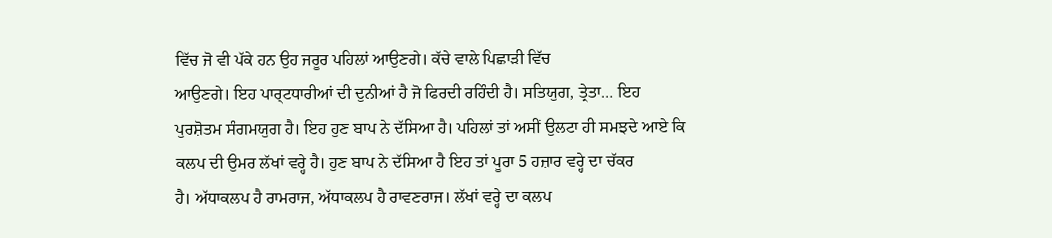ਵਿੱਚ ਜੋ ਵੀ ਪੱਕੇ ਹਨ ਉਹ ਜਰੂਰ ਪਹਿਲਾਂ ਆਉਣਗੇ। ਕੱਚੇ ਵਾਲੇ ਪਿਛਾੜੀ ਵਿੱਚ
ਆਉਣਗੇ। ਇਹ ਪਾਰ੍ਟਧਾਰੀਆਂ ਦੀ ਦੁਨੀਆਂ ਹੈ ਜੋ ਫਿਰਦੀ ਰਹਿੰਦੀ ਹੈ। ਸਤਿਯੁਗ, ਤ੍ਰੇਤਾ… ਇਹ
ਪੁਰਸ਼ੋਤਮ ਸੰਗਮਯੁਗ ਹੈ। ਇਹ ਹੁਣ ਬਾਪ ਨੇ ਦੱਸਿਆ ਹੈ। ਪਹਿਲਾਂ ਤਾਂ ਅਸੀਂ ਉਲਟਾ ਹੀ ਸਮਝਦੇ ਆਏ ਕਿ
ਕਲਪ ਦੀ ਉਮਰ ਲੱਖਾਂ ਵਰ੍ਹੇ ਹੈ। ਹੁਣ ਬਾਪ ਨੇ ਦੱਸਿਆ ਹੈ ਇਹ ਤਾਂ ਪੂਰਾ 5 ਹਜ਼ਾਰ ਵਰ੍ਹੇ ਦਾ ਚੱਕਰ
ਹੈ। ਅੱਧਾਕਲਪ ਹੈ ਰਾਮਰਾਜ, ਅੱਧਾਕਲਪ ਹੈ ਰਾਵਣਰਾਜ। ਲੱਖਾਂ ਵਰ੍ਹੇ ਦਾ ਕਲਪ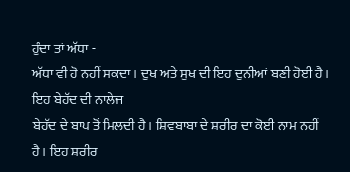ਹੁੰਦਾ ਤਾਂ ਅੱਧਾ -
ਅੱਧਾ ਵੀ ਹੋ ਨਹੀਂ ਸਕਦਾ। ਦੁਖ ਅਤੇ ਸੁਖ ਦੀ ਇਹ ਦੁਨੀਆਂ ਬਣੀ ਹੋਈ ਹੈ। ਇਹ ਬੇਹੱਦ ਦੀ ਨਾਲੇਜ
ਬੇਹੱਦ ਦੇ ਬਾਪ ਤੋਂ ਮਿਲਦੀ ਹੈ। ਸ਼ਿਵਬਾਬਾ ਦੇ ਸ਼ਰੀਰ ਦਾ ਕੋਈ ਨਾਮ ਨਹੀਂ ਹੈ। ਇਹ ਸ਼ਰੀਰ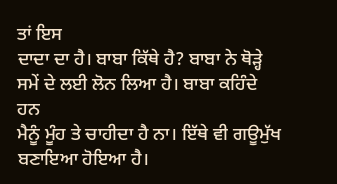ਤਾਂ ਇਸ
ਦਾਦਾ ਦਾ ਹੈ। ਬਾਬਾ ਕਿੱਥੇ ਹੈ? ਬਾਬਾ ਨੇ ਥੋੜ੍ਹੇ ਸਮੇਂ ਦੇ ਲਈ ਲੋਨ ਲਿਆ ਹੈ। ਬਾਬਾ ਕਹਿੰਦੇ ਹਨ
ਮੈਨੂੰ ਮੂੰਹ ਤੇ ਚਾਹੀਦਾ ਹੈ ਨਾ। ਇੱਥੇ ਵੀ ਗਊਮੁੱਖ ਬਣਾਇਆ ਹੋਇਆ ਹੈ।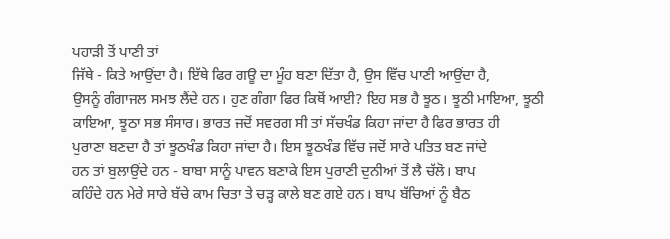ਪਹਾੜੀ ਤੋਂ ਪਾਣੀ ਤਾਂ
ਜਿੱਥੇ - ਕਿਤੇ ਆਉਂਦਾ ਹੈ। ਇੱਥੇ ਫਿਰ ਗਊ ਦਾ ਮੂੰਹ ਬਣਾ ਦਿੱਤਾ ਹੈ, ਉਸ ਵਿੱਚ ਪਾਣੀ ਆਉਂਦਾ ਹੈ,
ਉਸਨੂੰ ਗੰਗਾਜਲ ਸਮਝ ਲੈਂਦੇ ਹਨ। ਹੁਣ ਗੰਗਾ ਫਿਰ ਕਿਥੋਂ ਆਈ? ਇਹ ਸਭ ਹੈ ਝੂਠ। ਝੂਠੀ ਮਾਇਆ, ਝੂਠੀ
ਕਾਇਆ, ਝੂਠਾ ਸਭ ਸੰਸਾਰ। ਭਾਰਤ ਜਦੋਂ ਸਵਰਗ ਸੀ ਤਾਂ ਸੱਚਖੰਡ ਕਿਹਾ ਜਾਂਦਾ ਹੈ ਫਿਰ ਭਾਰਤ ਹੀ
ਪੁਰਾਣਾ ਬਣਦਾ ਹੈ ਤਾਂ ਝੂਠਖੰਡ ਕਿਹਾ ਜਾਂਦਾ ਹੈ। ਇਸ ਝੂਠਖੰਡ ਵਿੱਚ ਜਦੋਂ ਸਾਰੇ ਪਤਿਤ ਬਣ ਜਾਂਦੇ
ਹਨ ਤਾਂ ਬੁਲਾਉਂਦੇ ਹਨ - ਬਾਬਾ ਸਾਨੂੰ ਪਾਵਨ ਬਣਾਕੇ ਇਸ ਪੁਰਾਣੀ ਦੁਨੀਆਂ ਤੋਂ ਲੈ ਚੱਲੋ। ਬਾਪ
ਕਹਿੰਦੇ ਹਨ ਮੇਰੇ ਸਾਰੇ ਬੱਚੇ ਕਾਮ ਚਿਤਾ ਤੇ ਚੜ੍ਹ ਕਾਲੇ ਬਣ ਗਏ ਹਨ। ਬਾਪ ਬੱਚਿਆਂ ਨੂੰ ਬੈਠ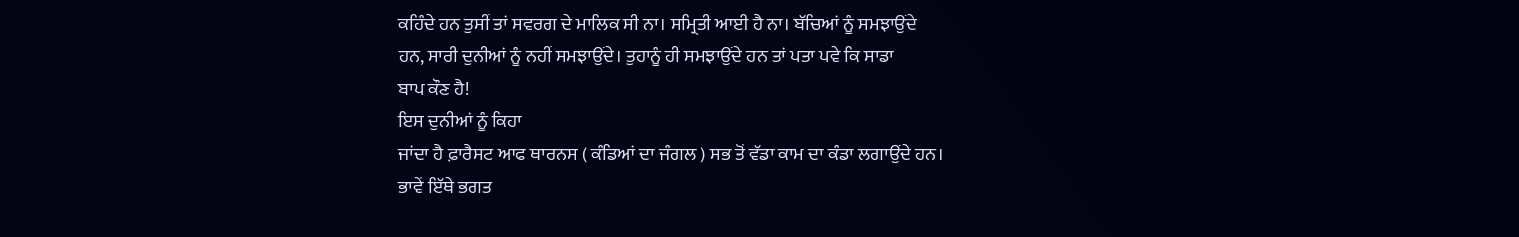ਕਹਿੰਦੇ ਹਨ ਤੁਸੀਂ ਤਾਂ ਸਵਰਗ ਦੇ ਮਾਲਿਕ ਸੀ ਨਾ। ਸਮ੍ਰਿਤੀ ਆਈ ਹੈ ਨਾ। ਬੱਚਿਆਂ ਨੂੰ ਸਮਝਾਉਂਦੇ
ਹਨ, ਸਾਰੀ ਦੁਨੀਆਂ ਨੂੰ ਨਹੀਂ ਸਮਝਾਉਂਦੇ। ਤੁਹਾਨੂੰ ਹੀ ਸਮਝਾਉਂਦੇ ਹਨ ਤਾਂ ਪਤਾ ਪਵੇ ਕਿ ਸਾਡਾ
ਬਾਪ ਕੌਣ ਹੈ!
ਇਸ ਦੁਨੀਆਂ ਨੂੰ ਕਿਹਾ
ਜਾਂਦਾ ਹੈ ਫ਼ਾਰੈਸਟ ਆਫ ਥਾਰਨਸ ( ਕੰਡਿਆਂ ਦਾ ਜੰਗਲ ) ਸਭ ਤੋਂ ਵੱਡਾ ਕਾਮ ਦਾ ਕੰਡਾ ਲਗਾਉਂਦੇ ਹਨ।
ਭਾਵੇਂ ਇੱਥੇ ਭਗਤ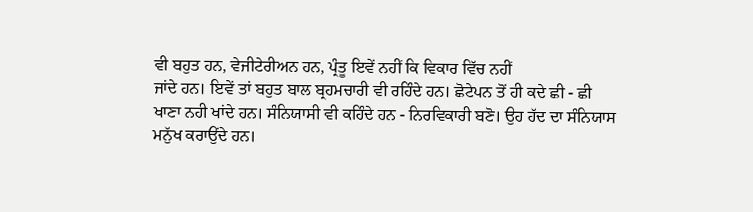ਵੀ ਬਹੁਤ ਹਨ, ਵੇਜੀਟੇਰੀਅਨ ਹਨ, ਪ੍ਰੰਤੂ ਇਵੇਂ ਨਹੀਂ ਕਿ ਵਿਕਾਰ ਵਿੱਚ ਨਹੀਂ
ਜਾਂਦੇ ਹਨ। ਇਵੇਂ ਤਾਂ ਬਹੁਤ ਬਾਲ ਬ੍ਰਹਮਚਾਰੀ ਵੀ ਰਹਿੰਦੇ ਹਨ। ਛੋਟੇਪਨ ਤੋਂ ਹੀ ਕਦੇ ਛੀ - ਛੀ
ਖਾਣਾ ਨਹੀ ਖਾਂਦੇ ਹਨ। ਸੰਨਿਯਾਸੀ ਵੀ ਕਹਿੰਦੇ ਹਨ - ਨਿਰਵਿਕਾਰੀ ਬਣੋ। ਉਹ ਹੱਦ ਦਾ ਸੰਨਿਯਾਸ
ਮਨੁੱਖ ਕਰਾਉਂਦੇ ਹਨ।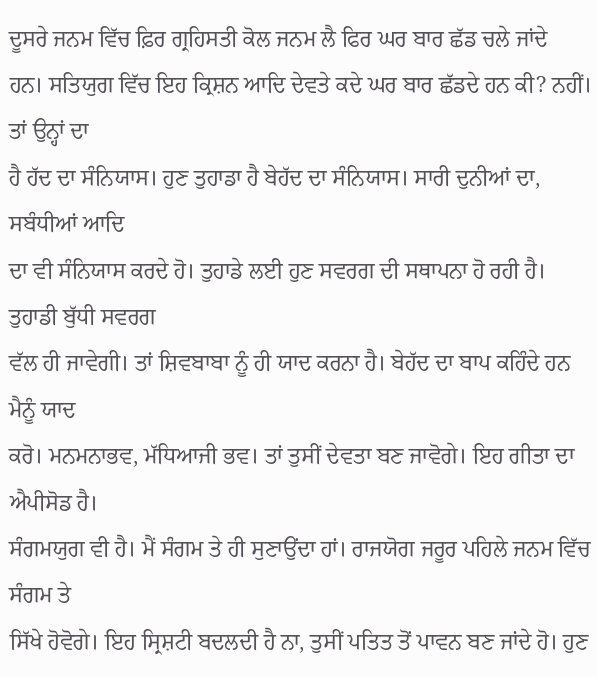ਦੂਸਰੇ ਜਨਮ ਵਿੱਚ ਫ਼ਿਰ ਗ੍ਰਹਿਸਤੀ ਕੋਲ ਜਨਮ ਲੈ ਫਿਰ ਘਰ ਬਾਰ ਛੱਡ ਚਲੇ ਜਾਂਦੇ
ਹਨ। ਸਤਿਯੁਗ ਵਿੱਚ ਇਹ ਕ੍ਰਿਸ਼ਨ ਆਦਿ ਦੇਵਤੇ ਕਦੇ ਘਰ ਬਾਰ ਛੱਡਦੇ ਹਨ ਕੀ? ਨਹੀਂ। ਤਾਂ ਉਨ੍ਹਾਂ ਦਾ
ਹੈ ਹੱਦ ਦਾ ਸੰਨਿਯਾਸ। ਹੁਣ ਤੁਹਾਡਾ ਹੈ ਬੇਹੱਦ ਦਾ ਸੰਨਿਯਾਸ। ਸਾਰੀ ਦੁਨੀਆਂ ਦਾ, ਸਬੰਧੀਆਂ ਆਦਿ
ਦਾ ਵੀ ਸੰਨਿਯਾਸ ਕਰਦੇ ਹੋ। ਤੁਹਾਡੇ ਲਈ ਹੁਣ ਸਵਰਗ ਦੀ ਸਥਾਪਨਾ ਹੋ ਰਹੀ ਹੈ। ਤੁਹਾਡੀ ਬੁੱਧੀ ਸਵਰਗ
ਵੱਲ ਹੀ ਜਾਵੇਗੀ। ਤਾਂ ਸ਼ਿਵਬਾਬਾ ਨੂੰ ਹੀ ਯਾਦ ਕਰਨਾ ਹੈ। ਬੇਹੱਦ ਦਾ ਬਾਪ ਕਹਿੰਦੇ ਹਨ ਮੈਨੂੰ ਯਾਦ
ਕਰੋ। ਮਨਮਨਾਭਵ, ਮੱਧਿਆਜੀ ਭਵ। ਤਾਂ ਤੁਸੀਂ ਦੇਵਤਾ ਬਣ ਜਾਵੋਗੇ। ਇਹ ਗੀਤਾ ਦਾ ਐਪੀਸੋਡ ਹੈ।
ਸੰਗਮਯੁਗ ਵੀ ਹੈ। ਮੈਂ ਸੰਗਮ ਤੇ ਹੀ ਸੁਣਾਉਂਦਾ ਹਾਂ। ਰਾਜਯੋਗ ਜਰੂਰ ਪਹਿਲੇ ਜਨਮ ਵਿੱਚ ਸੰਗਮ ਤੇ
ਸਿੱਖੇ ਹੋਵੋਗੇ। ਇਹ ਸ੍ਰਿਸ਼ਟੀ ਬਦਲਦੀ ਹੈ ਨਾ, ਤੁਸੀਂ ਪਤਿਤ ਤੋਂ ਪਾਵਨ ਬਣ ਜਾਂਦੇ ਹੋ। ਹੁਣ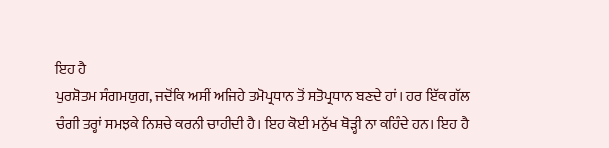ਇਹ ਹੈ
ਪੁਰਸ਼ੋਤਮ ਸੰਗਮਯੁਗ, ਜਦੋਂਕਿ ਅਸੀਂ ਅਜਿਹੇ ਤਮੋਪ੍ਰਧਾਨ ਤੋਂ ਸਤੋਪ੍ਰਧਾਨ ਬਣਦੇ ਹਾਂ। ਹਰ ਇੱਕ ਗੱਲ
ਚੰਗੀ ਤਰ੍ਹਾਂ ਸਮਝਕੇ ਨਿਸ਼ਚੇ ਕਰਨੀ ਚਾਹੀਦੀ ਹੈ। ਇਹ ਕੋਈ ਮਨੁੱਖ ਥੋੜ੍ਹੀ ਨਾ ਕਹਿੰਦੇ ਹਨ। ਇਹ ਹੈ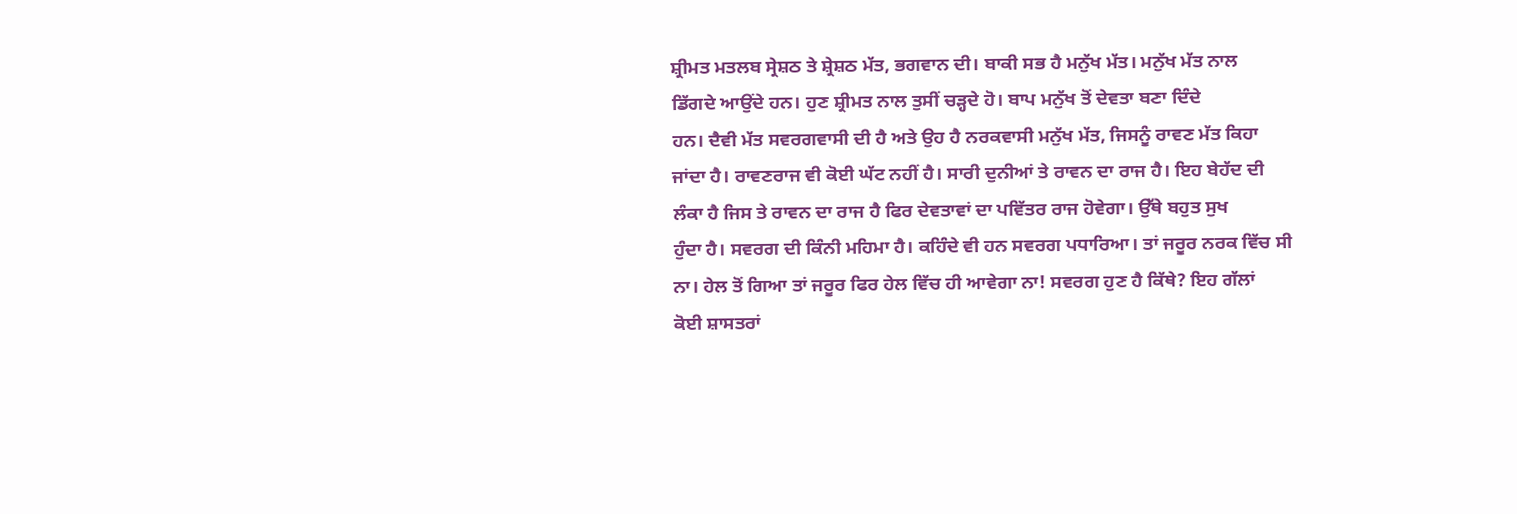ਸ਼੍ਰੀਮਤ ਮਤਲਬ ਸ੍ਰੇਸ਼ਠ ਤੇ ਸ਼੍ਰੇਸ਼ਠ ਮੱਤ, ਭਗਵਾਨ ਦੀ। ਬਾਕੀ ਸਭ ਹੈ ਮਨੁੱਖ ਮੱਤ। ਮਨੁੱਖ ਮੱਤ ਨਾਲ
ਡਿੱਗਦੇ ਆਉਂਦੇ ਹਨ। ਹੁਣ ਸ਼੍ਰੀਮਤ ਨਾਲ ਤੁਸੀਂ ਚੜ੍ਹਦੇ ਹੋ। ਬਾਪ ਮਨੁੱਖ ਤੋਂ ਦੇਵਤਾ ਬਣਾ ਦਿੰਦੇ
ਹਨ। ਦੈਵੀ ਮੱਤ ਸਵਰਗਵਾਸੀ ਦੀ ਹੈ ਅਤੇ ਉਹ ਹੈ ਨਰਕਵਾਸੀ ਮਨੁੱਖ ਮੱਤ, ਜਿਸਨੂੰ ਰਾਵਣ ਮੱਤ ਕਿਹਾ
ਜਾਂਦਾ ਹੈ। ਰਾਵਣਰਾਜ ਵੀ ਕੋਈ ਘੱਟ ਨਹੀਂ ਹੈ। ਸਾਰੀ ਦੁਨੀਆਂ ਤੇ ਰਾਵਨ ਦਾ ਰਾਜ ਹੈ। ਇਹ ਬੇਹੱਦ ਦੀ
ਲੰਕਾ ਹੈ ਜਿਸ ਤੇ ਰਾਵਨ ਦਾ ਰਾਜ ਹੈ ਫਿਰ ਦੇਵਤਾਵਾਂ ਦਾ ਪਵਿੱਤਰ ਰਾਜ ਹੋਵੇਗਾ। ਉੱਥੇ ਬਹੁਤ ਸੁਖ
ਹੁੰਦਾ ਹੈ। ਸਵਰਗ ਦੀ ਕਿੰਨੀ ਮਹਿਮਾ ਹੈ। ਕਹਿੰਦੇ ਵੀ ਹਨ ਸਵਰਗ ਪਧਾਰਿਆ। ਤਾਂ ਜਰੂਰ ਨਰਕ ਵਿੱਚ ਸੀ
ਨਾ। ਹੇਲ ਤੋਂ ਗਿਆ ਤਾਂ ਜਰੂਰ ਫਿਰ ਹੇਲ ਵਿੱਚ ਹੀ ਆਵੇਗਾ ਨਾ! ਸਵਰਗ ਹੁਣ ਹੈ ਕਿੱਥੇ? ਇਹ ਗੱਲਾਂ
ਕੋਈ ਸ਼ਾਸਤਰਾਂ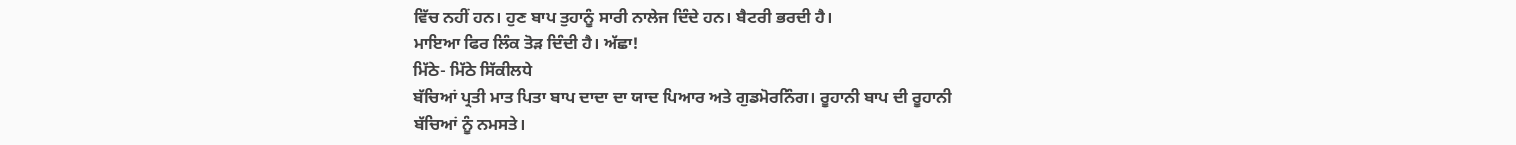ਵਿੱਚ ਨਹੀਂ ਹਨ। ਹੁਣ ਬਾਪ ਤੁਹਾਨੂੰ ਸਾਰੀ ਨਾਲੇਜ ਦਿੰਦੇ ਹਨ। ਬੈਟਰੀ ਭਰਦੀ ਹੈ।
ਮਾਇਆ ਫਿਰ ਲਿੰਕ ਤੋੜ ਦਿੰਦੀ ਹੈ। ਅੱਛਾ!
ਮਿੱਠੇ- ਮਿੱਠੇ ਸਿੱਕੀਲਧੇ
ਬੱਚਿਆਂ ਪ੍ਰਤੀ ਮਾਤ ਪਿਤਾ ਬਾਪ ਦਾਦਾ ਦਾ ਯਾਦ ਪਿਆਰ ਅਤੇ ਗੁਡਮੋਰਨਿੰਗ। ਰੂਹਾਨੀ ਬਾਪ ਦੀ ਰੂਹਾਨੀ
ਬੱਚਿਆਂ ਨੂੰ ਨਮਸਤੇ।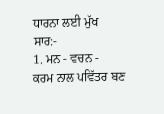ਧਾਰਨਾ ਲਈ ਮੁੱਖ
ਸਾਰ:-
1. ਮਨ - ਵਚਨ -
ਕਰਮ ਨਾਲ ਪਵਿੱਤਰ ਬਣ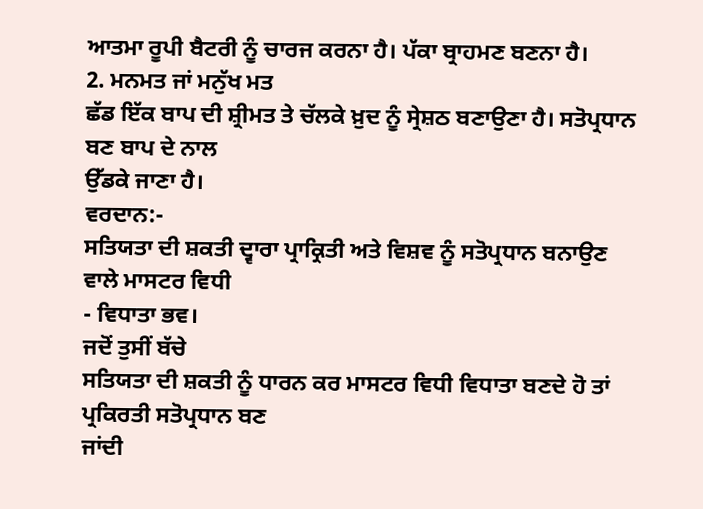ਆਤਮਾ ਰੂਪੀ ਬੈਟਰੀ ਨੂੰ ਚਾਰਜ ਕਰਨਾ ਹੈ। ਪੱਕਾ ਬ੍ਰਾਹਮਣ ਬਣਨਾ ਹੈ।
2. ਮਨਮਤ ਜਾਂ ਮਨੁੱਖ ਮਤ
ਛੱਡ ਇੱਕ ਬਾਪ ਦੀ ਸ਼੍ਰੀਮਤ ਤੇ ਚੱਲਕੇ ਖ਼ੁਦ ਨੂੰ ਸ੍ਰੇਸ਼ਠ ਬਣਾਉਣਾ ਹੈ। ਸਤੋਪ੍ਰਧਾਨ ਬਣ ਬਾਪ ਦੇ ਨਾਲ
ਉੱਡਕੇ ਜਾਣਾ ਹੈ।
ਵਰਦਾਨ:-
ਸਤਿਯਤਾ ਦੀ ਸ਼ਕਤੀ ਦ੍ਵਾਰਾ ਪ੍ਰਾਕ੍ਰਿਤੀ ਅਤੇ ਵਿਸ਼ਵ ਨੂੰ ਸਤੋਪ੍ਰਧਾਨ ਬਨਾਉਣ ਵਾਲੇ ਮਾਸਟਰ ਵਿਧੀ
- ਵਿਧਾਤਾ ਭਵ।
ਜਦੋਂ ਤੁਸੀਂ ਬੱਚੇ
ਸਤਿਯਤਾ ਦੀ ਸ਼ਕਤੀ ਨੂੰ ਧਾਰਨ ਕਰ ਮਾਸਟਰ ਵਿਧੀ ਵਿਧਾਤਾ ਬਣਦੇ ਹੋ ਤਾਂ ਪ੍ਰਕਿਰਤੀ ਸਤੋਪ੍ਰਧਾਨ ਬਣ
ਜਾਂਦੀ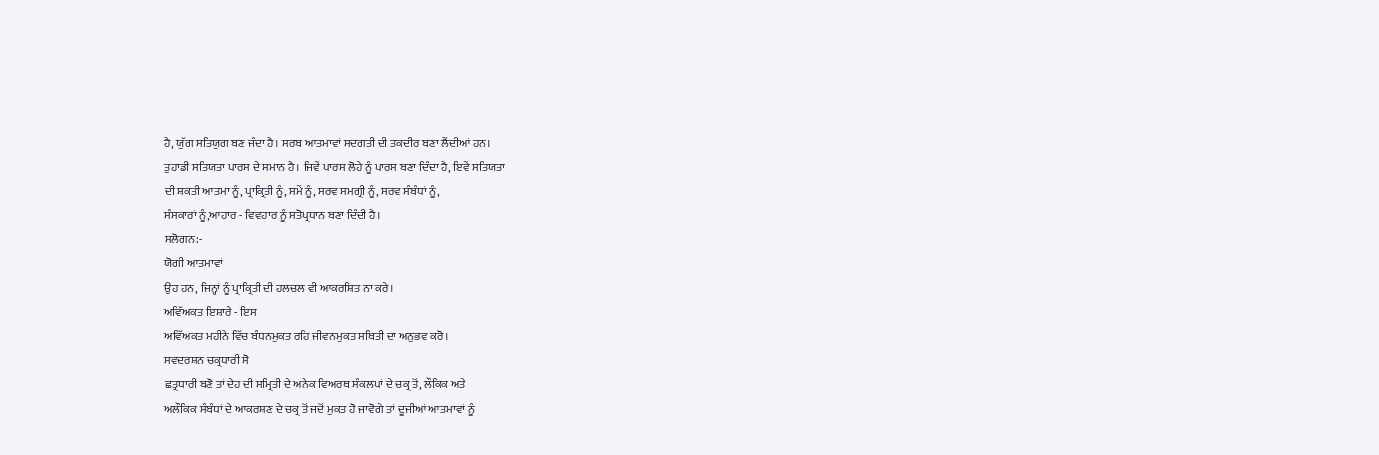ਹੈ, ਯੁੱਗ ਸਤਿਯੁਗ ਬਣ ਜੰਦਾ ਹੈ। ਸਰਬ ਆਤਮਾਵਾਂ ਸਦਗਤੀ ਦੀ ਤਕਦੀਰ ਬਣਾ ਲੈਂਦੀਆਂ ਹਨ।
ਤੁਹਾਡੀ ਸਤਿਯਤਾ ਪਾਰਸ ਦੇ ਸਮਾਨ ਹੈ। ਜਿਵੇਂ ਪਾਰਸ ਲੋਹੇ ਨੂੰ ਪਾਰਸ ਬਣਾ ਦਿੰਦਾ ਹੈ, ਇਵੇਂ ਸਤਿਯਤਾ
ਦੀ ਸ਼ਕਤੀ ਆਤਮਾ ਨੂੰ, ਪ੍ਰਾਕ੍ਰਿਤੀ ਨੂੰ, ਸਮੇਂ ਨੂੰ, ਸਰਵ ਸਮਗ੍ਰੀ ਨੂੰ, ਸਰਵ ਸੰਬੰਧਾਂ ਨੂੰ,
ਸੰਸਕਾਰਾਂ ਨੂੰ,ਆਹਾਰ - ਵਿਵਹਾਰ ਨੂੰ ਸਤੋਪ੍ਰਧਾਨ ਬਣਾ ਦਿੰਦੀ ਹੈ।
ਸਲੋਗਨ:-
ਯੋਗੀ ਆਤਮਾਵਾਂ
ਉਹ ਹਨ, ਜਿਨ੍ਹਾਂ ਨੂੰ ਪ੍ਰਾਕ੍ਰਿਤੀ ਦੀ ਹਲਚਲ ਵੀ ਆਕਰਸ਼ਿਤ ਨਾ ਕਰੇ।
ਅਵਿੱਅਕਤ ਇਸ਼ਾਰੇ - ਇਸ
ਅਵਿੱਅਕਤ ਮਹੀਨੇ ਵਿੱਚ ਬੰਧਨਮੁਕਤ ਰਹਿ ਜੀਵਨਮੁਕਤ ਸਥਿਤੀ ਦਾ ਅਨੁਭਵ ਕਰੋ।
ਸਵਦਰਸ਼ਨ ਚਕ੍ਰਧਾਰੀ ਸੋ
ਛਤ੍ਰਧਾਰੀ ਬਣੋ ਤਾਂ ਦੇਹ ਦੀ ਸਮ੍ਰਿਤੀ ਦੇ ਅਨੇਕ ਵਿਅਰਥ ਸੰਕਲਪਾਂ ਦੇ ਚਕ੍ਰ ਤੋਂ, ਲੌਕਿਕ ਅਤੇ
ਅਲੌਕਿਕ ਸੰਬੰਧਾਂ ਦੇ ਆਕਰਸ਼ਣ ਦੇ ਚਕ੍ਰ ਤੋਂ ਜਦੋਂ ਮੁਕਤ ਹੋ ਜਾਵੋਗੇ ਤਾਂ ਦੂਜੀਆਂ ਆਤਮਾਵਾਂ ਨੂੰ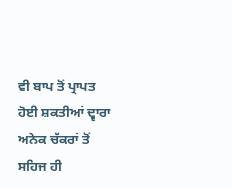ਵੀ ਬਾਪ ਤੋਂ ਪ੍ਰਾਪਤ ਹੋਈ ਸ਼ਕਤੀਆਂ ਦ੍ਵਾਰਾ ਅਨੇਕ ਚੱਕਰਾਂ ਤੋਂ ਸਹਿਜ ਹੀ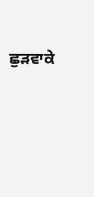ਛੁੜਵਾਕੇ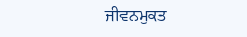ਜੀਵਨਮੁਕਤ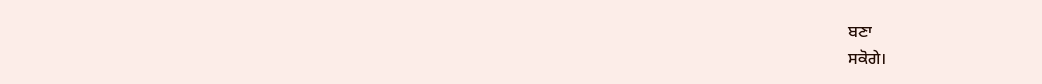ਬਣਾ
ਸਕੋਗੇ।